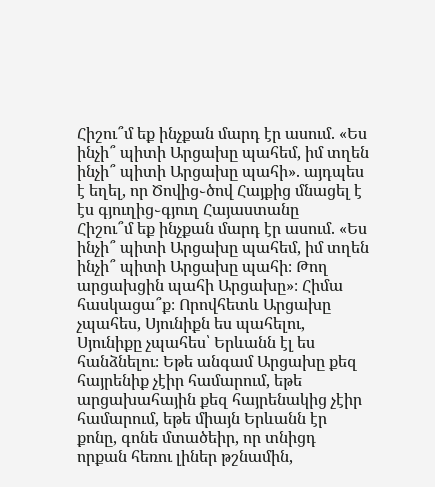Հիշու՞մ եք ինչքան մարդ էր ասում. «Ես ինչի՞ պիտի Արցախը պահեմ, իմ տղեն ինչի՞ պիտի Արցախը պահի». այդպես է եղել, որ Ծովից֊ծով Հայքից մնացել է էս գյուղից֊գյուղ Հայաստանը
Հիշու՞մ եք ինչքան մարդ էր ասում. «Ես ինչի՞ պիտի Արցախը պահեմ, իմ տղեն ինչի՞ պիտի Արցախը պահի։ Թող արցախցին պահի Արցախը»։ Հիմա հասկացա՞ք։ Որովհետև Արցախը չպահես, Սյունիքն ես պահելու, Սյունիքը չպահես՝ Երևանն էլ ես հանձնելու։ Եթե անգամ Արցախը քեզ հայրենիք չէիր համարում, եթե արցախահային քեզ հայրենակից չէիր համարում, եթե միայն Երևանն էր քոնը, գոնե մտածեիր, որ տնիցդ որքան հեռու լիներ թշնամին,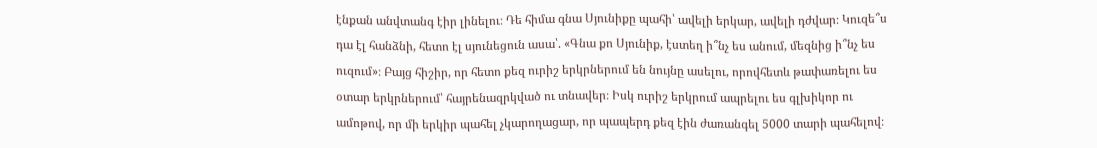էնքան անվտանգ էիր լինելու։ Դե հիմա գնա Սյունիքը պահի՝ ավելի երկար, ավելի դժվար։ Կուզե՞ս դա էլ հանձնի, հետո էլ սյունեցուն ասա՝. «Գնա քո Սյունիք, էստեղ ի՞նչ ես անում, մեզնից ի՞նչ ես ուզում»։ Բայց հիշիր, որ հետո քեզ ուրիշ երկրներում են նույնը ասելու, որովհետև թափառելու ես օտար երկրներում՝ հայրենազրկված ու տնավեր։ Իսկ ուրիշ երկրում ապրելու ես գլխիկոր ու ամոթով, որ մի երկիր պահել չկարողացար, որ պապերդ քեզ էին ժառանգել 5000 տարի պահելով։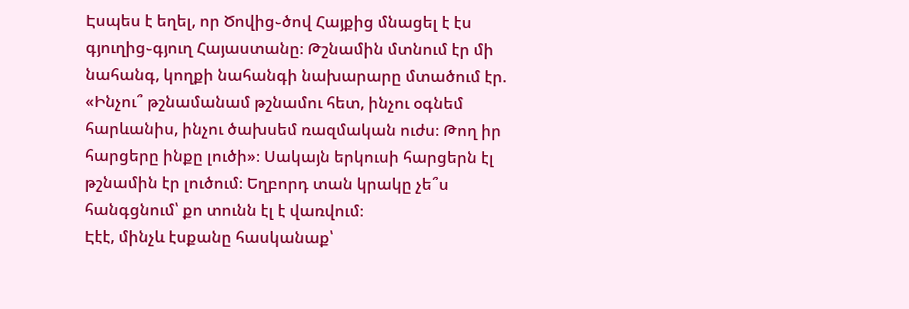Էսպես է եղել, որ Ծովից֊ծով Հայքից մնացել է էս գյուղից֊գյուղ Հայաստանը։ Թշնամին մտնում էր մի նահանգ, կողքի նահանգի նախարարը մտածում էր. «Ինչու՞ թշնամանամ թշնամու հետ, ինչու օգնեմ հարևանիս, ինչու ծախսեմ ռազմական ուժս։ Թող իր հարցերը ինքը լուծի»։ Սակայն երկուսի հարցերն էլ թշնամին էր լուծում։ Եղբորդ տան կրակը չե՞ս հանգցնում՝ քո տունն էլ է վառվում։
Էէէ, մինչև էսքանը հասկանաք՝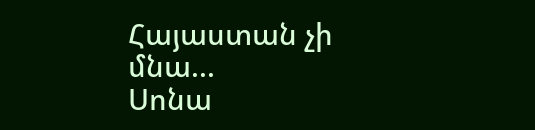Հայաստան չի մնա...
Սոնա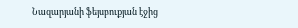Նազարյանի ֆեյսբուքյան էջից